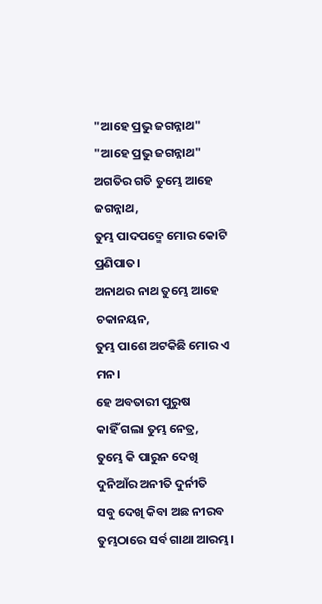"ଆହେ ପ୍ରଭୁ ଜଗନ୍ନାଥ"
"ଆହେ ପ୍ରଭୁ ଜଗନ୍ନାଥ"
ଅଗତିର ଗତି ତୁମ୍ଭେ ଆହେ ଜଗନ୍ନାଥ,
ତୁମ୍ଭ ପାଦପଦ୍ମେ ମୋର କୋଟି ପ୍ରଣିପାତ।
ଅନାଥର ନାଥ ତୁମ୍ଭେ ଆହେ ଚକାନୟନ,
ତୁମ୍ଭ ପାଶେ ଅଟକିଛି ମୋର ଏ ମନ।
ହେ ଅବତାରୀ ପୁରୁଷ
କାହିଁ ଗଲା ତୁମ୍ଭ ନେତ୍ର,
ତୁମ୍ଭେ କି ପାରୁନ ଦେଖି
ଦୁନିଆଁର ଅନୀତି ଦୁର୍ନୀତି
ସବୁ ଦେଖି କିବା ଅଛ ନୀରବ
ତୁମ୍ଭଠାରେ ସର୍ବ ଗାଥା ଆରମ୍ଭ।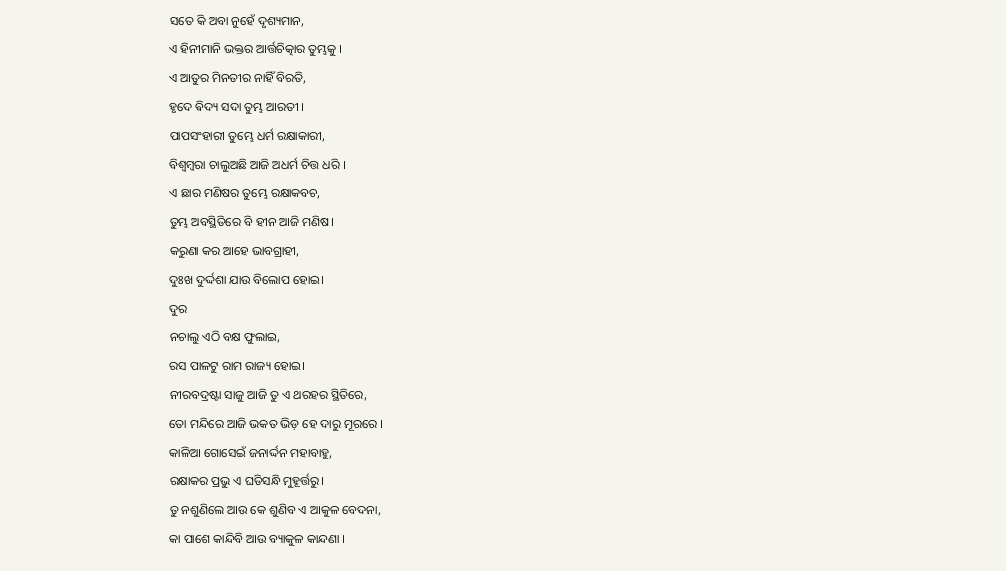ସତେ କି ଅବା ନୁହେଁ ଦୃଶ୍ୟମାନ,
ଏ ହିନୀମାନି ଭକ୍ତର ଆର୍ତ୍ତଚିତ୍କାର ତୁମ୍ଭକୁ ।
ଏ ଆତୁର ମିନତୀର ନାହିଁ ବିରତି,
ହୃଦେ ଵିଦ୍ୟ ସଦା ତୁମ୍ଭ ଆରତୀ ।
ପାପସଂହାରୀ ତୁମ୍ଭେ ଧର୍ମ ରକ୍ଷାକାରୀ,
ବିଶ୍ବମ୍ବରା ଚାଲୁଅଛି ଆଜି ଅଧର୍ମ ଚିତ୍ତ ଧରି ।
ଏ ଛାର ମଣିଷର ତୁମ୍ଭେ ରକ୍ଷାକବଚ,
ତୁମ୍ଭ ଅବସ୍ଥିତିରେ ବି ହୀନ ଆଜି ମଣିଷ।
କରୁଣା କର ଆହେ ଭାବଗ୍ରାହୀ,
ଦୁଃଖ ଦୁର୍ଦ୍ଦଶା ଯାଉ ବିଲୋପ ହୋଇ।
ଦୁର
ନଚାଲୁ ଏଠି ବକ୍ଷ ଫୁଲାଇ,
ରସ ପାଳଟୁ ରାମ ରାଜ୍ୟ ହୋଇ।
ନୀରବଦ୍ରଷ୍ଟା ସାଜୁ ଆଜି ତୁ ଏ ଥରହର ସ୍ଥିତିରେ,
ତୋ ମନ୍ଦିରେ ଆଜି ଭକତ ଭିଡ଼ ହେ ଦାରୁ ମୂରରେ ।
କାଳିଆ ଗୋସେଇଁ ଜନାର୍ଦ୍ଦନ ମହାବାହୁ,
ରକ୍ଷାକର ପ୍ରଭୁ ଏ ଘଡିସନ୍ଧି ମୁହୂର୍ତ୍ତରୁ।
ତୁ ନଶୁଣିଲେ ଆଉ କେ ଶୁଣିବ ଏ ଆକୁଳ ବେଦନା,
କା ପାଶେ କାନ୍ଦିବି ଆଉ ବ୍ୟାକୁଳ କାନ୍ଦଣା ।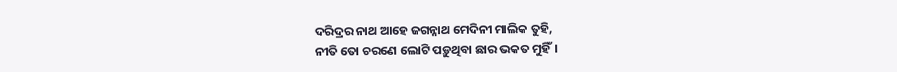ଦରିଦ୍ରର ନାଥ ଆହେ ଜଗନ୍ନାଥ ମେଦିନୀ ମାଲିକ ତୁହି,
ନୀତି ତୋ ଚରଣେ ଲୋଟି ପଡ଼ୁଥିବା ଛାର ଭକତ ମୁହିଁ।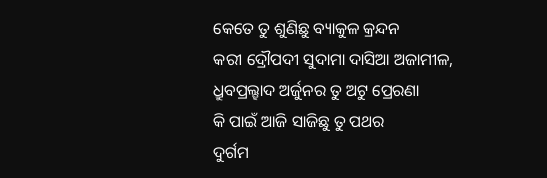କେତେ ତୁ ଶୁଣିଛୁ ବ୍ୟାକୁଳ କ୍ରନ୍ଦନ
କରୀ ଦ୍ରୌପଦୀ ସୁଦାମା ଦାସିଆ ଅଜାମୀଳ,
ଧ୍ରୁବପ୍ରଲ୍ହାଦ ଅର୍ଜୁନର ତୁ ଅଟୁ ପ୍ରେରଣା
କି ପାଇଁ ଆଜି ସାଜିଛୁ ତୁ ପଥର
ଦୁର୍ଗମ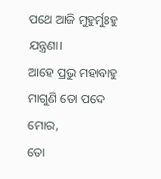ପଥେ ଆଜି ମୁହୁର୍ମୁଃହୁ ଯନ୍ତ୍ରଣା।
ଆହେ ପ୍ରଭୁ ମହାବାହୁ ମାଗୁଣି ତୋ ପଦେ ମୋର,
ତୋ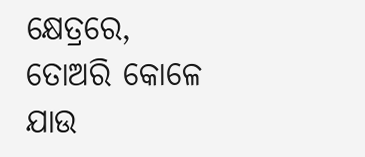କ୍ଷେତ୍ରରେ, ତୋଅରି କୋଳେ ଯାଉ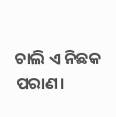ଚାଲି ଏ ନିଛକ ପରାଣ।